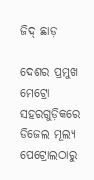ଜିଦ୍‌ ଛାଡ଼

ଦେଶର ପ୍ରମୁଖ ମେଟ୍ରୋ ସହରଗୁଡ଼ିକରେ ଡିଜେଲ ମୂଲ୍ୟ ପେଟ୍ରୋଲଠାରୁ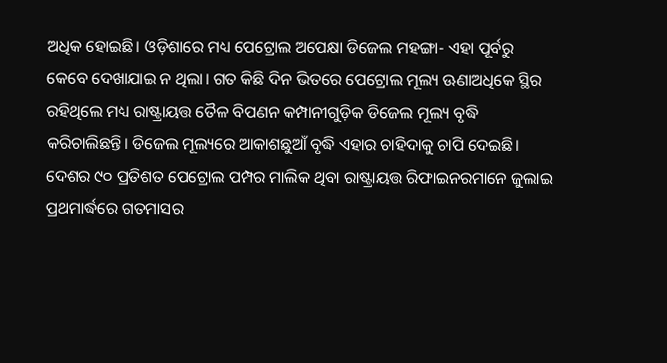ଅଧିକ ହୋଇଛି। ଓଡ଼ିଶାରେ ମଧ୍ୟ ପେଟ୍ରୋଲ ଅପେକ୍ଷା ଡିଜେଲ ମହଙ୍ଗା- ଏହା ପୂର୍ବରୁ କେବେ ଦେଖାଯାଇ ନ ଥିଲା। ଗତ କିଛି ଦିନ ଭିତରେ ପେଟ୍ରୋଲ ମୂଲ୍ୟ ଊଣାଅଧିକେ ସ୍ଥିର ରହିଥିଲେ ମଧ୍ୟ ରାଷ୍ଟ୍ରାୟତ୍ତ ତୈଳ ବିପଣନ କମ୍ପାନୀଗୁଡ଼ିକ ଡିଜେଲ ମୂଲ୍ୟ ବୃଦ୍ଧି କରିଚାଲିଛନ୍ତି। ଡିଜେଲ ମୂଲ୍ୟରେ ଆକାଶଛୁଆଁ ବୃଦ୍ଧି ଏହାର ଚାହିଦାକୁ ଚାପି ଦେଇଛି। ଦେଶର ୯୦ ପ୍ରତିଶତ ପେଟ୍ରୋଲ ପମ୍ପର ମାଲିକ ଥିବା ରାଷ୍ଟ୍ରାୟତ୍ତ ରିଫାଇନରମାନେ ଜୁଲାଇ ପ୍ରଥମାର୍ଦ୍ଧରେ ଗତମାସର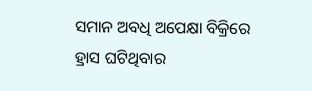ସମାନ ଅବଧି ଅପେକ୍ଷା ବିକ୍ରିରେ ହ୍ରାସ ଘଟିଥିବାର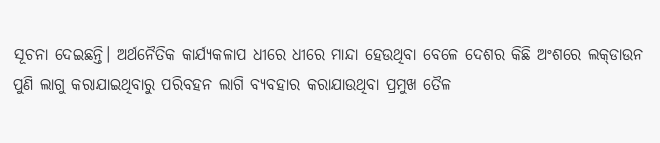ସୂଚନା ଦେଇଛନ୍ତି। ଅର୍ଥନୈତିକ କାର୍ଯ୍ୟକଳାପ ଧୀରେ ଧୀରେ ମାନ୍ଦା ହେଉଥିବା ବେଳେ ଦେଶର କିଛି ଅଂଶରେ ଲକ୍‌ଡାଉନ ପୁଣି ଲାଗୁ କରାଯାଇଥିବାରୁ ପରିବହନ ଲାଗି ବ୍ୟବହାର କରାଯାଉଥିବା ପ୍ରମୁଖ ତୈଳ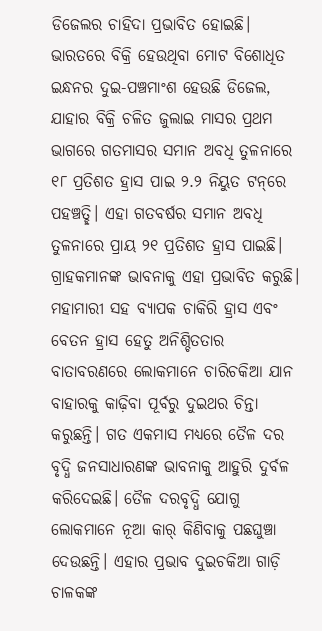ଡିଜେଲର ଚାହିଦା ପ୍ରଭାବିତ ହୋଇଛି। ଭାରତରେ ବିକ୍ରି ହେଉଥିବା ମୋଟ ବିଶୋଧିତ ଇନ୍ଧନର ଦୁଇ-ପଞ୍ଚମାଂଶ ହେଉଛି ଡିଜେଲ, ଯାହାର ବିକ୍ରି ଚଳିତ ଜୁଲାଇ ମାସର ପ୍ରଥମ ଭାଗରେ ଗତମାସର ସମାନ ଅବଧି ତୁଳନାରେ ୧୮ ପ୍ରତିଶତ ହ୍ରାସ ପାଇ ୨.୨ ନିୟୁତ ଟନ୍‌ରେ ପହଞ୍ଚତ୍ଛି। ଏହା ଗତବର୍ଷର ସମାନ ଅବଧି ତୁଳନାରେ ପ୍ରାୟ ୨୧ ପ୍ରତିଶତ ହ୍ରାସ ପାଇଛି। ଗ୍ରାହକମାନଙ୍କ ଭାବନାକୁ ଏହା ପ୍ରଭାବିତ କରୁଛି। ମହାମାରୀ ସହ ବ୍ୟାପକ ଚାକିରି ହ୍ରାସ ଏବଂ ବେତନ ହ୍ରାସ ହେତୁ ଅନିଶ୍ଚିତତାର ବାତାବରଣରେ ଲୋକମାନେ ଚାରିଚକିଆ ଯାନ ବାହାରକୁ କାଢ଼ିବା ପୂର୍ବରୁ ଦୁଇଥର ଚିନ୍ତା କରୁଛନ୍ତି। ଗତ ଏକମାସ ମଧ୍ୟରେ ତୈଳ ଦର ବୃଦ୍ଧି ଜନସାଧାରଣଙ୍କ ଭାବନାକୁ ଆହୁରି ଦୁର୍ବଳ କରିଦେଇଛି। ତୈଳ ଦରବୃଦ୍ଧି ଯୋଗୁ ଲୋକମାନେ ନୂଆ କାର୍‌ କିଣିବାକୁ ପଛଘୁଞ୍ଚା ଦେଉଛନ୍ତି। ଏହାର ପ୍ରଭାବ ଦୁଇଚକିଆ ଗାଡ଼ି ଚାଳକଙ୍କ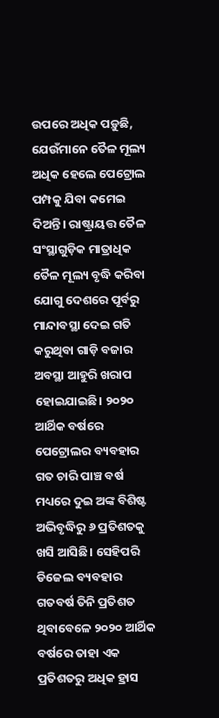ଉପରେ ଅଧିକ ପଡ଼ୁଛି, ଯେଉଁମାନେ ତୈଳ ମୂଲ୍ୟ ଅଧିକ ହେଲେ ପେଟ୍ରୋଲ ପମ୍ପକୁ ଯିବା କମେଇ ଦିଅନ୍ତି। ରାଷ୍ଟ୍ରାୟତ୍ତ ତୈଳ ସଂସ୍ଥାଗୁଡ଼ିକ ମାତ୍ରାଧିକ ତୈଳ ମୂଲ୍ୟ ବୃଦ୍ଧି କରିବା ଯୋଗୁ ଦେଶରେ ପୂର୍ବରୁ ମାନ୍ଦାବସ୍ଥା ଦେଇ ଗତି କରୁଥିବା ଗାଡ଼ି ବଜାର ଅବସ୍ଥା ଆହୁରି ଖରାପ ହୋଇଯାଇଛି। ୨୦୨୦ ଆର୍ଥିକ ବର୍ଷରେ ପେଟ୍ରୋଲର ବ୍ୟବହାର ଗତ ଚାରି ପାଞ୍ଚ ବର୍ଷ ମଧ୍ୟରେ ଦୁଇ ଅଙ୍କ ବିଶିଷ୍ଟ ଅଭିବୃଦ୍ଧିରୁ ୬ ପ୍ରତିଶତକୁ ଖସି ଆସିଛି। ସେହିପରି ଡିଜେଲ ବ୍ୟବହାର ଗତବର୍ଷ ତିନି ପ୍ରତିଶତ ଥିବାବେଳେ ୨୦୨୦ ଆର୍ଥିକ ବର୍ଷରେ ତାହା ଏକ ପ୍ରତିଶତରୁ ଅଧିକ ହ୍ରାସ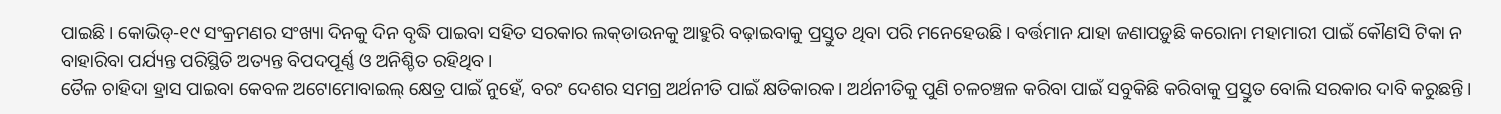ପାଇଛି। କୋଭିଡ୍‌-୧୯ ସଂକ୍ରମଣର ସଂଖ୍ୟା ଦିନକୁ ଦିନ ବୃଦ୍ଧି ପାଇବା ସହିତ ସରକାର ଲକ୍‌ଡାଉନକୁ ଆହୁରି ବଢ଼ାଇବାକୁ ପ୍ରସ୍ତୁତ ଥିବା ପରି ମନେହେଉଛି। ବର୍ତ୍ତମାନ ଯାହା ଜଣାପଡ଼ୁଛି କରୋନା ମହାମାରୀ ପାଇଁ କୌଣସି ଟିକା ନ ବାହାରିବା ପର୍ଯ୍ୟନ୍ତ ପରିସ୍ଥିତି ଅତ୍ୟନ୍ତ ବିପଦପୂର୍ଣ୍ଣ ଓ ଅନିଶ୍ଚିତ ରହିଥିବ।
ତୈଳ ଚାହିଦା ହ୍ରାସ ପାଇବା କେବଳ ଅଟୋମୋବାଇଲ୍‌ କ୍ଷେତ୍ର ପାଇଁ ନୁହେଁ, ବରଂ ଦେଶର ସମଗ୍ର ଅର୍ଥନୀତି ପାଇଁ କ୍ଷତିକାରକ। ଅର୍ଥନୀତିକୁ ପୁଣି ଚଳଚଞ୍ଚଳ କରିବା ପାଇଁ ସବୁକିଛି କରିବାକୁ ପ୍ରସ୍ତୁତ ବୋଲି ସରକାର ଦାବି କରୁଛନ୍ତି।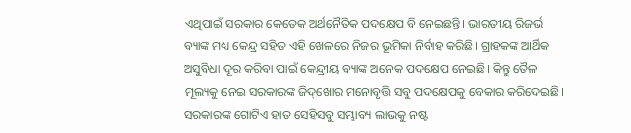ଏଥିପାଇଁ ସରକାର କେତେକ ଅର୍ଥନୈତିକ ପଦକ୍ଷେପ ବି ନେଇଛନ୍ତି। ଭାରତୀୟ ରିଜର୍ଭ ବ୍ୟାଙ୍କ ମଧ୍ୟ କେନ୍ଦ୍ର ସହିତ ଏହି ଖେଳରେ ନିଜର ଭୂମିକା ନିର୍ବାହ କରିଛି। ଗ୍ରାହକଙ୍କ ଆର୍ଥିକ ଅସୁବିଧା ଦୂର କରିବା ପାଇଁ କେନ୍ଦ୍ରୀୟ ବ୍ୟାଙ୍କ ଅନେକ ପଦକ୍ଷେପ ନେଇଛି। କିନ୍ତୁ ତୈଳ ମୂଲ୍ୟକୁ ନେଇ ସରକାରଙ୍କ ଜିଦ୍‌ଖୋର ମନୋବୃତ୍ତି ସବୁ ପଦକ୍ଷେପକୁ ବେକାର କରିଦେଇଛି। ସରକାରଙ୍କ ଗୋଟିଏ ହାତ ସେହିସବୁ ସମ୍ଭାବ୍ୟ ଲାଭକୁ ନଷ୍ଟ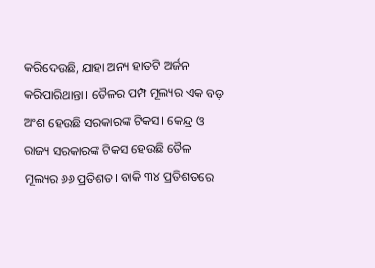କରିଦେଉଛି, ଯାହା ଅନ୍ୟ ହାତଟି ଅର୍ଜନ କରିପାରିଥାନ୍ତା। ତୈଳର ପମ୍ପ ମୂଲ୍ୟର ଏକ ବଡ଼ ଅଂଶ ହେଉଛି ସରକାରଙ୍କ ଟିକସ। କେନ୍ଦ୍ର ଓ ରାଜ୍ୟ ସରକାରଙ୍କ ଟିକସ ହେଉଛି ତୈଳ ମୂଲ୍ୟର ୬୬ ପ୍ରତିଶତ। ବାକି ୩୪ ପ୍ରତିଶତରେ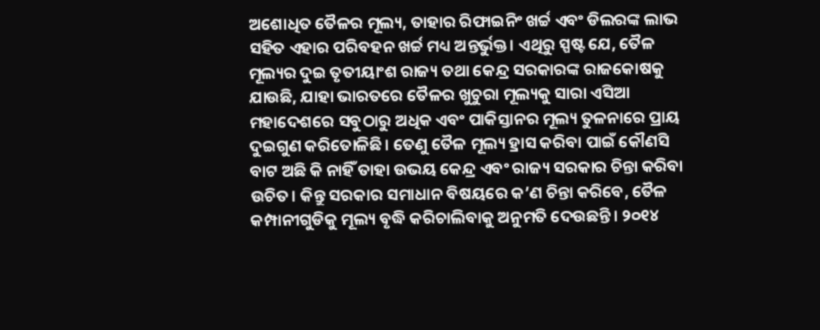ଅଶୋଧିତ ତୈଳର ମୂଲ୍ୟ, ତାହାର ରିଫାଇନିଂ ଖର୍ଚ୍ଚ ଏବଂ ଡିଲରଙ୍କ ଲାଭ ସହିତ ଏହାର ପରିବହନ ଖର୍ଚ୍ଚ ମଧ୍ୟ ଅନ୍ତର୍ଭୁକ୍ତ। ଏଥିରୁ ସ୍ପଷ୍ଟ ଯେ, ତୈଳ ମୂଲ୍ୟର ଦୁଇ ତୃତୀୟାଂଶ ରାଜ୍ୟ ତଥା କେନ୍ଦ୍ର ସରକାରଙ୍କ ରାଜକୋଷକୁ ଯାଉଛି, ଯାହା ଭାରତରେ ତୈଳର ଖୁଚୁରା ମୂଲ୍ୟକୁ ସାରା ଏସିଆ ମହାଦେଶରେ ସବୁଠାରୁ ଅଧିକ ଏବଂ ପାକିସ୍ତାନର ମୂଲ୍ୟ ତୁଳନାରେ ପ୍ରାୟ ଦୁଇଗୁଣ କରିତୋଳିଛି। ତେଣୁ ତୈଳ ମୂଲ୍ୟ ହ୍ରାସ କରିବା ପାଇଁ କୌଣସି ବାଟ ଅଛି କି ନାହିଁ ତାହା ଉଭୟ କେନ୍ଦ୍ର ଏବଂ ରାଜ୍ୟ ସରକାର ଚିନ୍ତା କରିବା ଉଚିତ। କିନ୍ତୁ ସରକାର ସମାଧାନ ବିଷୟରେ କ’ଣ ଚିନ୍ତା କରିବେ, ତୈଳ କମ୍ପାନୀଗୁଡିକୁ ମୂଲ୍ୟ ବୃଦ୍ଧି କରିଚାଲିବାକୁ ଅନୁମତି ଦେଉଛନ୍ତି। ୨୦୧୪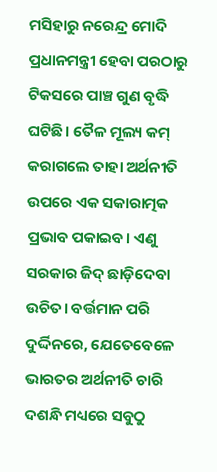ମସିହାରୁ ନରେନ୍ଦ୍ର ମୋଦି ପ୍ରଧାନମନ୍ତ୍ରୀ ହେବା ପରଠାରୁ ଟିକସରେ ପାଞ୍ଚ ଗୁଣ ବୃଦ୍ଧି ଘଟିଛି। ତୈଳ ମୂଲ୍ୟ କମ୍‌ କରାଗଲେ ତାହା ଅର୍ଥନୀତି ଉପରେ ଏକ ସକାରାତ୍ମକ ପ୍ରଭାବ ପକାଇବ। ଏଣୁ ସରକାର ଜିଦ୍‌ ଛାଡ଼ିଦେବା ଉଚିତ। ବର୍ତ୍ତମାନ ପରି ଦୁର୍ଦ୍ଦିନରେ, ଯେତେବେଳେ ଭାରତର ଅର୍ଥନୀତି ଚାରି ଦଶନ୍ଧି ମଧ୍ୟରେ ସବୁଠୁ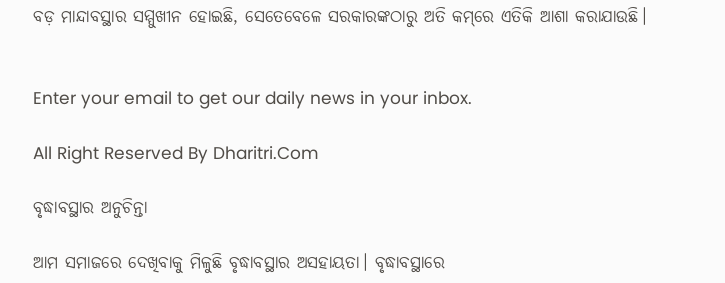ବଡ଼ ମାନ୍ଦାବସ୍ଥାର ସମ୍ମୁଖୀନ ହୋଇଛି, ସେତେବେଳେ ସରକାରଙ୍କଠାରୁ ଅତି କମ୍‌ରେ ଏତିକି ଆଶା କରାଯାଉଛି।


Enter your email to get our daily news in your inbox.

All Right Reserved By Dharitri.Com

ବୃଦ୍ଧାବସ୍ଥାର ଅନୁଚିନ୍ତା

ଆମ ସମାଜରେ ଦେଖିବାକୁ ମିଳୁଛି ବୃଦ୍ଧାବସ୍ଥାର ଅସହାୟତା। ବୃଦ୍ଧାବସ୍ଥାରେ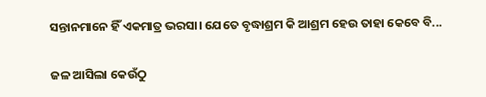ସନ୍ତାନମାନେ ହିଁ ଏକମାତ୍ର ଭରସା। ଯେତେ ବୃଦ୍ଧାଶ୍ରମ କି ଆଶ୍ରମ ହେଉ ତାହା କେବେ ବି...

ଜଳ ଆସିଲା କେଉଁଠୁ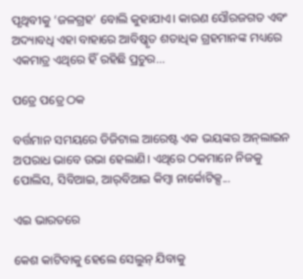ପୃଥିବୀକୁ ‘ଜଳଗ୍ରହ’ ବୋଲି କୁହାଯାଏ। କାରଣ ସୌରଜଗତ ଏବଂ ଅଦ୍ୟାବଧି ଏହା ବାହାରେ ଆବିଷ୍କୃତ ଶତାଧିକ ଗ୍ରହମାନଙ୍କ ମଧ୍ୟରେ ଏକମାତ୍ର ଏଥିରେ ହିଁ ରହିଛି ପ୍ରଚୁର...

ପତ୍ରେ ପତ୍ରେ ଠକ

ବର୍ତ୍ତମାନ ସମୟରେ ଡିଜିଟାଲ ଆରେଷ୍ଟ ଏକ ଭୟଙ୍କର ଅନ୍‌ଲାଇନ ଅପରାଧ ଭାବେ ଉଭା ହେଲାଣି। ଏଥିରେ ଠକମାନେ ନିଜକୁ ପୋଲିସ, ସିବିଆଇ, ଆର୍‌ବିଆଇ କିମ୍ବା ନାର୍କୋଟିକ୍ସ...

ଏଇ ଭାରତରେ

କେଶ କାଟିବାକୁ ହେଲେ ସେଲୁନ୍‌ ଯିବାକୁ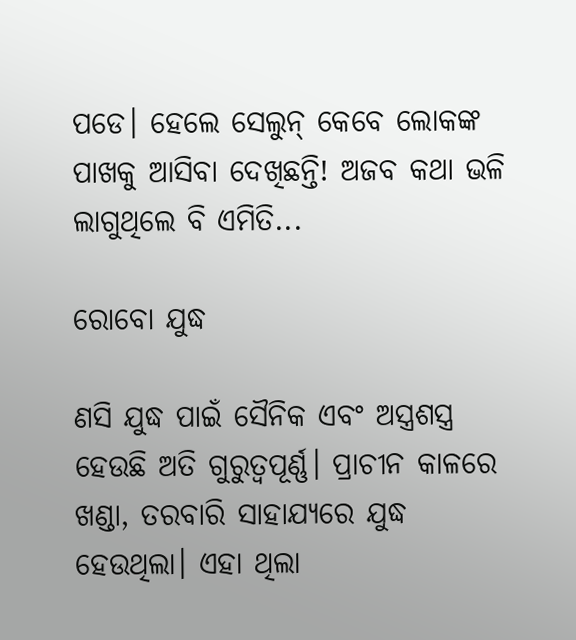ପଡେ। ହେଲେ ସେଲୁନ୍‌ କେବେ ଲୋକଙ୍କ ପାଖକୁ ଆସିବା ଦେଖିଛନ୍ତି! ଅଜବ କଥା ଭଳି ଲାଗୁଥିଲେ ବି ଏମିତି...

ରୋବୋ ଯୁଦ୍ଧ

ଣସି ଯୁଦ୍ଧ ପାଇଁ ସୈନିକ ଏବଂ ଅସ୍ତ୍ରଶସ୍ତ୍ର ହେଉଛି ଅତି ଗୁରୁତ୍ୱପୂର୍ଣ୍ଣ। ପ୍ରାଚୀନ କାଳରେ ଖଣ୍ଡା, ତରବାରି ସାହାଯ୍ୟରେ ଯୁଦ୍ଧ ହେଉଥିଲା। ଏହା ଥିଲା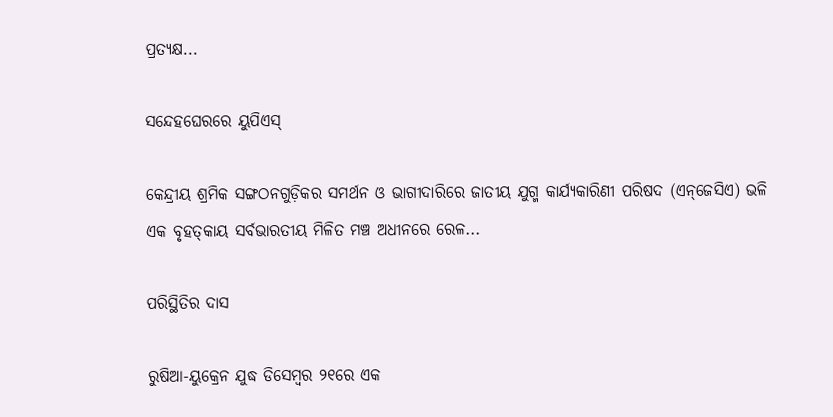ପ୍ରତ୍ୟକ୍ଷ...

ସନ୍ଦେହଘେରରେ ୟୁପିଏସ୍‌

କେନ୍ଦ୍ରୀୟ ଶ୍ରମିକ ସଙ୍ଗଠନଗୁଡ଼ିକର ସମର୍ଥନ ଓ ଭାଗୀଦାରିରେ ଜାତୀୟ ଯୁଗ୍ମ କାର୍ଯ୍ୟକାରିଣୀ ପରିଷଦ (ଏନ୍‌ଜେସିଏ) ଭଳି ଏକ ବୃହତ୍‌କାୟ ସର୍ବଭାରତୀୟ ମିଳିତ ମଞ୍ଚ ଅଧୀନରେ ରେଳ...

ପରିସ୍ଥିତିର ଦାସ

ରୁଷିଆ-ୟୁକ୍ରେନ ଯୁଦ୍ଧ ଡିସେମ୍ବର ୨୧ରେ ଏକ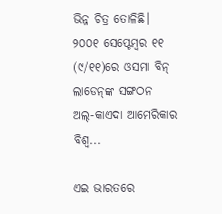ଭିନ୍ନ ଚିତ୍ର ତୋଳିଛି। ୨୦୦୧ ସେପ୍ଟେମ୍ବର ୧୧ (୯/୧୧)ରେ ଓସମା ବିନ୍‌ ଲାଡେନ୍‌ଙ୍କ ସଙ୍ଗଠନ ଅଲ୍‌-କାଏଦା ଆମେରିକାର ବିଶ୍ୱ...

ଏଇ ଭାରତରେ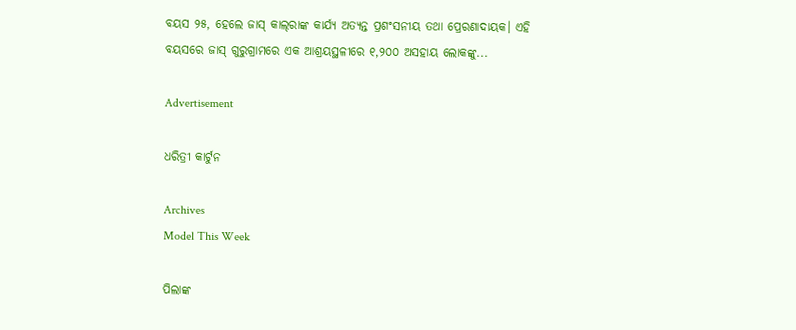ବୟସ ୨୫, ହେଲେ ଜାସ୍‌ କାଲ୍‌ରାଙ୍କ କାର୍ଯ୍ୟ ଅତ୍ୟନ୍ତ ପ୍ରଶଂସନୀୟ ତଥା ପ୍ରେରଣାଦାୟକ। ଏହି ବୟସରେ ଜାସ୍‌ ଗୁରୁଗ୍ରାମରେ ଏକ ଆଶ୍ରୟସ୍ଥଳୀରେ ୧,୨୦୦ ଅସହାୟ ଲୋକଙ୍କୁ...

Advertisement

ଧରିତ୍ରୀ କାର୍ଟୁନ

Archives
Model This Week

ପିଲାଙ୍କ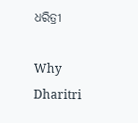ଧରିତ୍ରୀ

Why Dharitri